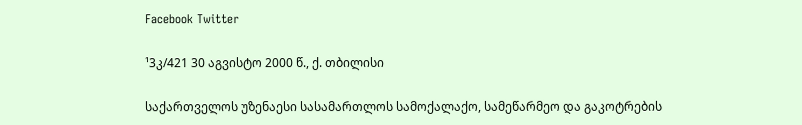Facebook Twitter

¹3კ/421 30 აგვისტო 2000 წ., ქ. თბილისი

საქართველოს უზენაესი სასამართლოს სამოქალაქო, სამეწარმეო და გაკოტრების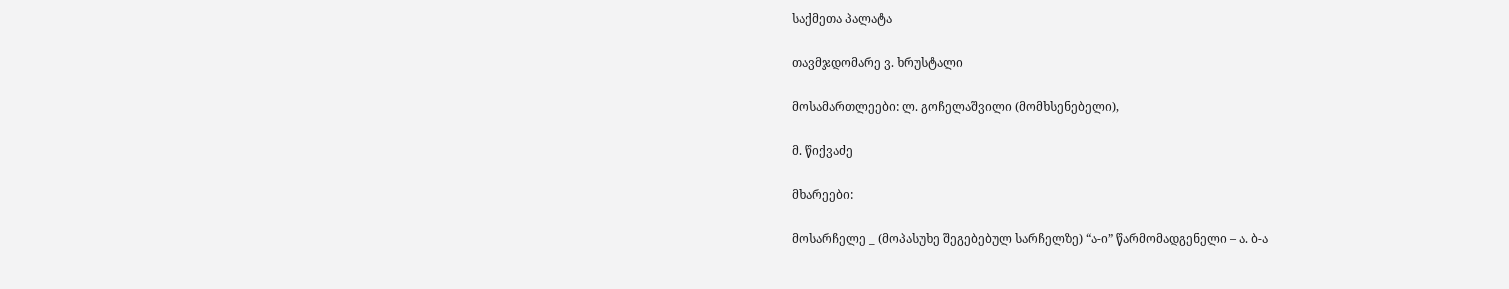საქმეთა პალატა

თავმჯდომარე ვ. ხრუსტალი

მოსამართლეები: ლ. გოჩელაშვილი (მომხსენებელი),

მ. წიქვაძე

მხარეები:

მოსარჩელე _ (მოპასუხე შეგებებულ სარჩელზე) “ა-ი” წარმომადგენელი – ა. ბ-ა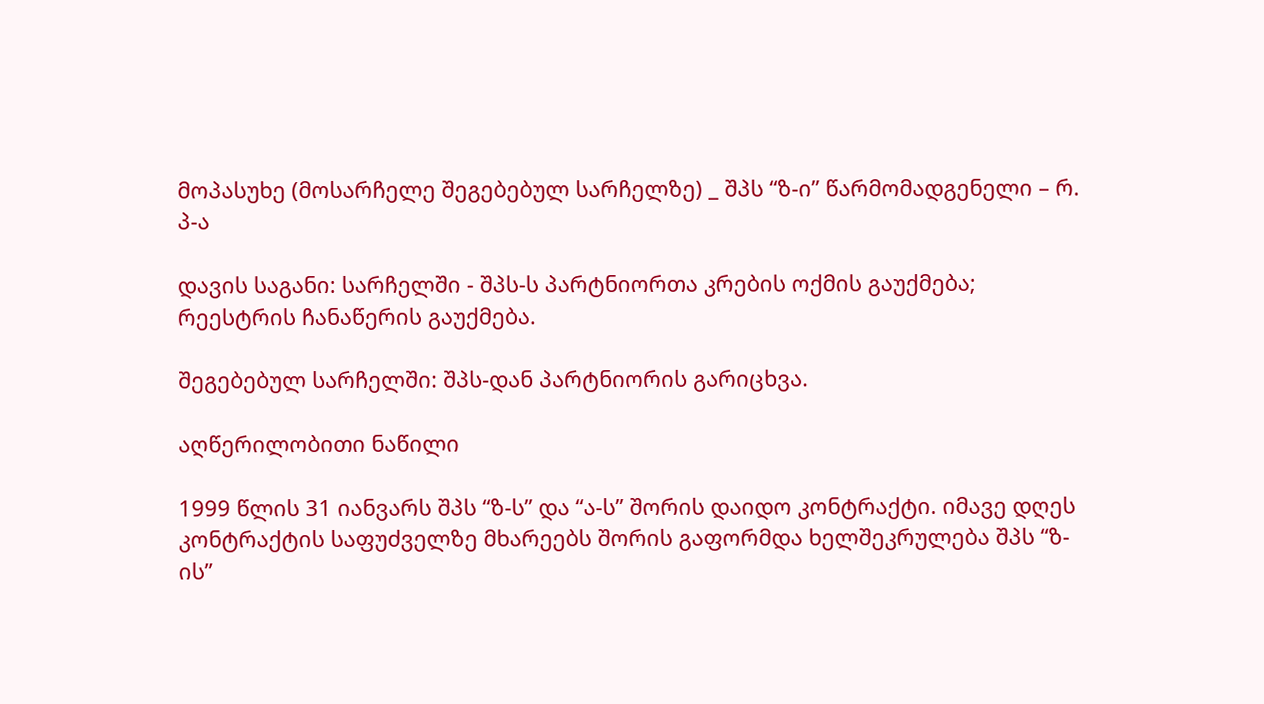მოპასუხე (მოსარჩელე შეგებებულ სარჩელზე) _ შპს “ზ-ი” წარმომადგენელი – რ. პ-ა

დავის საგანი: სარჩელში - შპს-ს პარტნიორთა კრების ოქმის გაუქმება; რეესტრის ჩანაწერის გაუქმება.

შეგებებულ სარჩელში: შპს-დან პარტნიორის გარიცხვა.

აღწერილობითი ნაწილი

1999 წლის 31 იანვარს შპს “ზ-ს” და “ა-ს” შორის დაიდო კონტრაქტი. იმავე დღეს კონტრაქტის საფუძველზე მხარეებს შორის გაფორმდა ხელშეკრულება შპს “ზ-ის”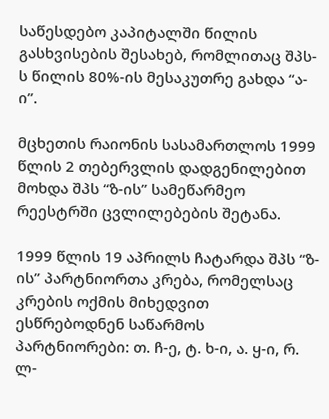საწესდებო კაპიტალში წილის გასხვისების შესახებ, რომლითაც შპს-ს წილის 80%-ის მესაკუთრე გახდა “ა-ი”.

მცხეთის რაიონის სასამართლოს 1999 წლის 2 თებერვლის დადგენილებით მოხდა შპს “ზ-ის” სამეწარმეო რეესტრში ცვლილებების შეტანა.

1999 წლის 19 აპრილს ჩატარდა შპს “ზ-ის” პარტნიორთა კრება, რომელსაც კრების ოქმის მიხედვით ესწრებოდნენ საწარმოს პარტნიორები: თ. ჩ-ე, ტ. ხ-ი, ა. ყ-ი, რ. ლ-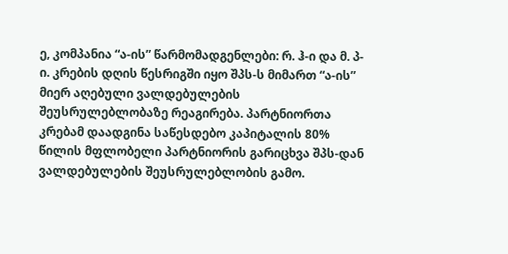ე, კომპანია “ა-ის” წარმომადგენლები: რ. ჰ-ი და მ. პ-ი. კრების დღის წესრიგში იყო შპს-ს მიმართ “ა-ის” მიერ აღებული ვალდებულების შეუსრულებლობაზე რეაგირება. პარტნიორთა კრებამ დაადგინა საწესდებო კაპიტალის 80% წილის მფლობელი პარტნიორის გარიცხვა შპს-დან ვალდებულების შეუსრულებლობის გამო.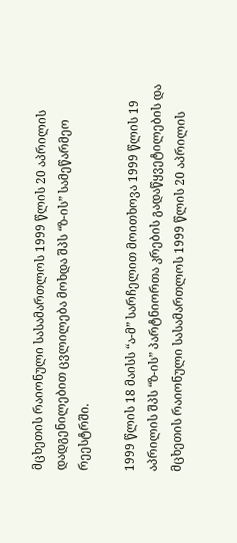მცხეთის რაიონული სასამართლოს 1999 წლის 20 აპრილის დადგენილებით ცვლილება მოხდა შპს “ზ-ის” სამეწარმეო რეესტრში.

1999 წლის 18 მაისს “ა-მ” სარჩელით მოითხოვა 1999 წლის 19 აპრილის შპს “ზ-ის” პარტნიორთა კრების გადაწყვეტილების და მცხეთის რაიონული სასამართლოს 1999 წლის 20 აპრილის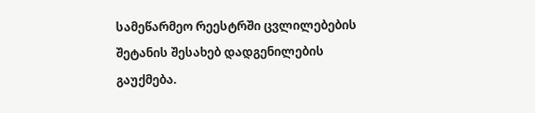სამეწარმეო რეესტრში ცვლილებების შეტანის შესახებ დადგენილების გაუქმება.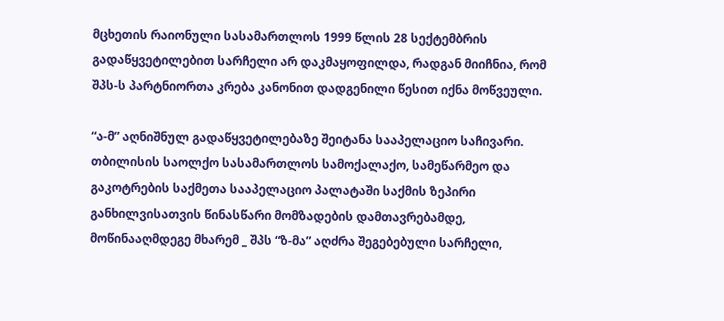მცხეთის რაიონული სასამართლოს 1999 წლის 28 სექტემბრის გადაწყვეტილებით სარჩელი არ დაკმაყოფილდა, რადგან მიიჩნია, რომ შპს-ს პარტნიორთა კრება კანონით დადგენილი წესით იქნა მოწვეული.

“ა-მ” აღნიშნულ გადაწყვეტილებაზე შეიტანა სააპელაციო საჩივარი. თბილისის საოლქო სასამართლოს სამოქალაქო, სამეწარმეო და გაკოტრების საქმეთა სააპელაციო პალატაში საქმის ზეპირი განხილვისათვის წინასწარი მომზადების დამთავრებამდე, მოწინააღმდეგე მხარემ _ შპს “ზ-მა” აღძრა შეგებებული სარჩელი,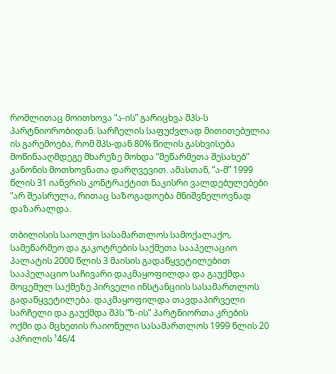რომლითაც მოითხოვა “ა-ის” გარიცხვა შპს-ს პარტნიორობიდან. სარჩელის საფუძვლად მითითებულია ის გარემოება, რომ შპს-დან 80% წილის გასხვისება მოწინააღმდეგე მხარეზე მოხდა “მეწარმეთა შესახებ” კანონის მოთხოვნათა დარღვევით. ამასთან, “ა-მ” 1999 წლის 31 იანვრის კონტრაქტით ნაკისრი ვალდებულებები “არ შეასრულა, რითაც საზოგადოება მნიშვნელოვნად დაზარალდა.

თბილისის საოლქო სასამართლოს სამოქალაქო, სამეწარმეო და გაკოტრების საქმეთა სააპელაციო პალატის 2000 წლის 3 მაისის გადაწყვეტილებით სააპელაციო საჩივარი დაკმაყოფილდა და გაუქმდა მოცემულ საქმეზე პირველი ინსტანციის სასამართლოს გადაწყვეტილება. დაკმაყოფილდა თავდაპირველი სარჩელი და გაუქმდა შპს “ზ-ის” პარტნიორთა კრების ოქმი და მცხეთის რაიონული სასამართლოს 1999 წლის 20 აპრილის ¹46/4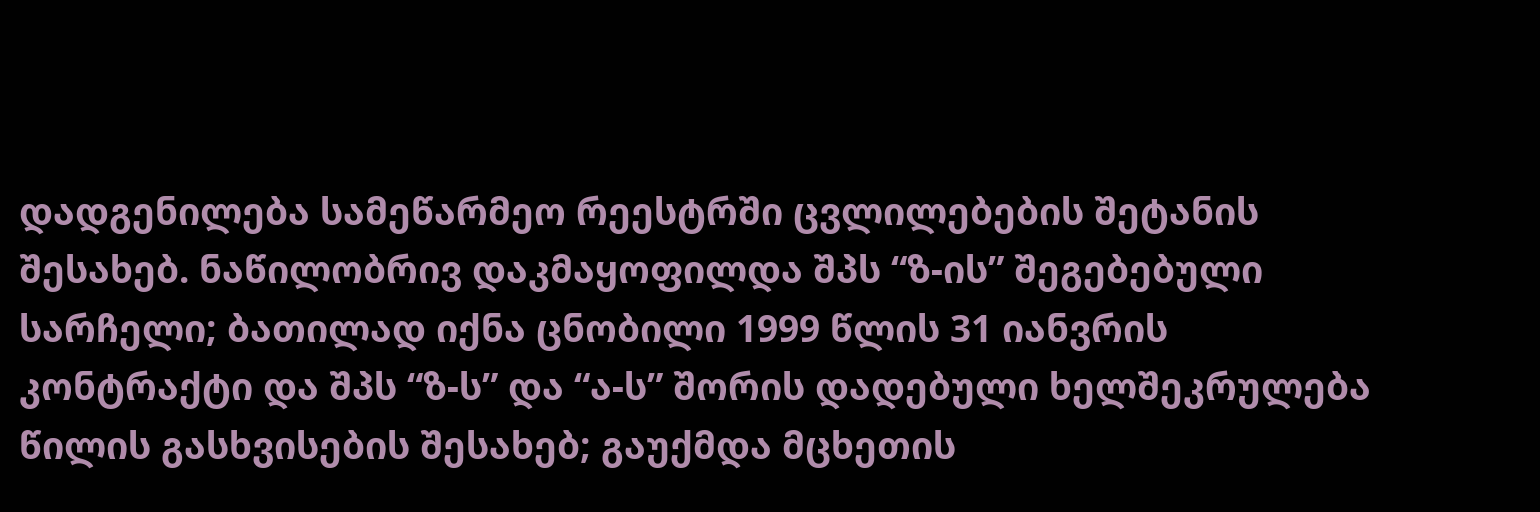დადგენილება სამეწარმეო რეესტრში ცვლილებების შეტანის შესახებ. ნაწილობრივ დაკმაყოფილდა შპს “ზ-ის” შეგებებული სარჩელი; ბათილად იქნა ცნობილი 1999 წლის 31 იანვრის კონტრაქტი და შპს “ზ-ს” და “ა-ს” შორის დადებული ხელშეკრულება წილის გასხვისების შესახებ; გაუქმდა მცხეთის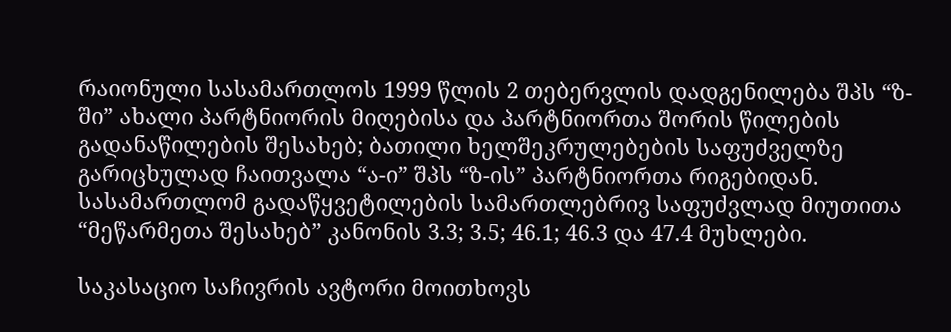რაიონული სასამართლოს 1999 წლის 2 თებერვლის დადგენილება შპს “ზ-ში” ახალი პარტნიორის მიღებისა და პარტნიორთა შორის წილების გადანაწილების შესახებ; ბათილი ხელშეკრულებების საფუძველზე გარიცხულად ჩაითვალა “ა-ი” შპს “ზ-ის” პარტნიორთა რიგებიდან. სასამართლომ გადაწყვეტილების სამართლებრივ საფუძვლად მიუთითა “მეწარმეთა შესახებ” კანონის 3.3; 3.5; 46.1; 46.3 და 47.4 მუხლები.

საკასაციო საჩივრის ავტორი მოითხოვს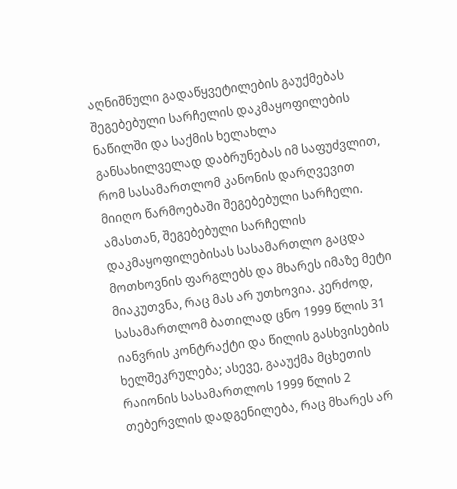აღნიშნული გადაწყვეტილების გაუქმებას შეგებებული სარჩელის დაკმაყოფილების ნაწილში და საქმის ხელახლა განსახილველად დაბრუნებას იმ საფუძვლით, რომ სასამართლომ კანონის დარღვევით მიიღო წარმოებაში შეგებებული სარჩელი. ამასთან, შეგებებული სარჩელის დაკმაყოფილებისას სასამართლო გაცდა მოთხოვნის ფარგლებს და მხარეს იმაზე მეტი მიაკუთვნა, რაც მას არ უთხოვია. კერძოდ, სასამართლომ ბათილად ცნო 1999 წლის 31 იანვრის კონტრაქტი და წილის გასხვისების ხელშეკრულება; ასევე, გააუქმა მცხეთის რაიონის სასამართლოს 1999 წლის 2 თებერვლის დადგენილება, რაც მხარეს არ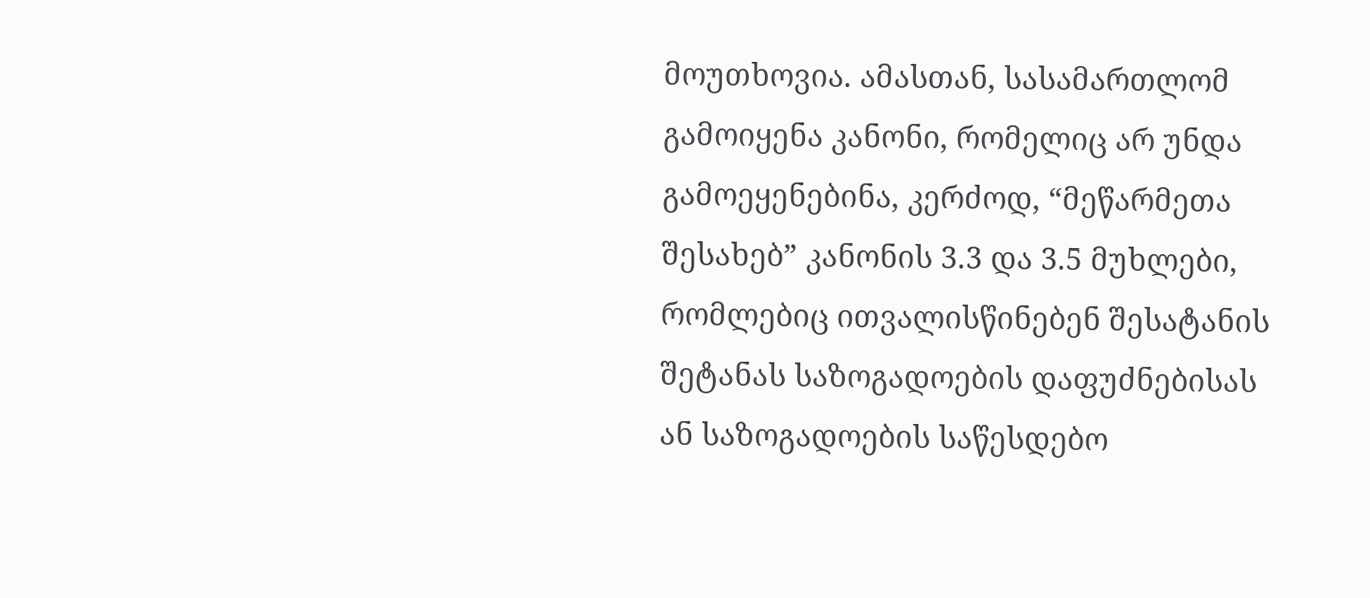მოუთხოვია. ამასთან, სასამართლომ გამოიყენა კანონი, რომელიც არ უნდა გამოეყენებინა, კერძოდ, “მეწარმეთა შესახებ” კანონის 3.3 და 3.5 მუხლები, რომლებიც ითვალისწინებენ შესატანის შეტანას საზოგადოების დაფუძნებისას ან საზოგადოების საწესდებო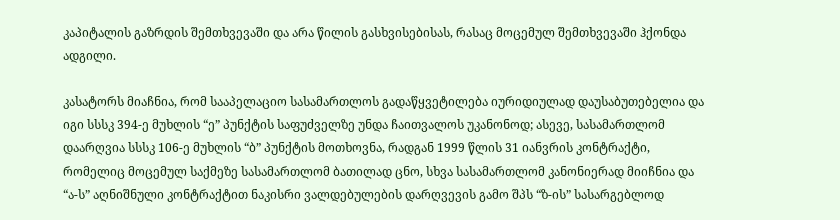კაპიტალის გაზრდის შემთხვევაში და არა წილის გასხვისებისას, რასაც მოცემულ შემთხვევაში ჰქონდა ადგილი.

კასატორს მიაჩნია, რომ სააპელაციო სასამართლოს გადაწყვეტილება იურიდიულად დაუსაბუთებელია და იგი სსსკ 394-ე მუხლის “ე” პუნქტის საფუძველზე უნდა ჩაითვალოს უკანონოდ; ასევე, სასამართლომ დაარღვია სსსკ 106-ე მუხლის “ბ” პუნქტის მოთხოვნა, რადგან 1999 წლის 31 იანვრის კონტრაქტი, რომელიც მოცემულ საქმეზე სასამართლომ ბათილად ცნო, სხვა სასამართლომ კანონიერად მიიჩნია და “ა-ს” აღნიშნული კონტრაქტით ნაკისრი ვალდებულების დარღვევის გამო შპს “ზ-ის” სასარგებლოდ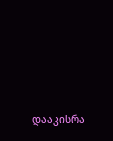დააკისრა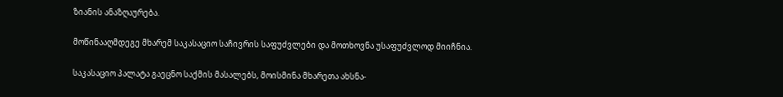ზიანის ანაზღაურება.

მოწინააღმდეგე მხარემ საკასაციო საჩივრის საფუძვლები და მოთხოვნა უსაფუძვლოდ მიიჩნია.

საკასაციო პალატა გაეცნო საქმის მასალებს, მოისმინა მხარეთა ახსნა-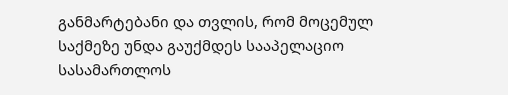განმარტებანი და თვლის, რომ მოცემულ საქმეზე უნდა გაუქმდეს სააპელაციო სასამართლოს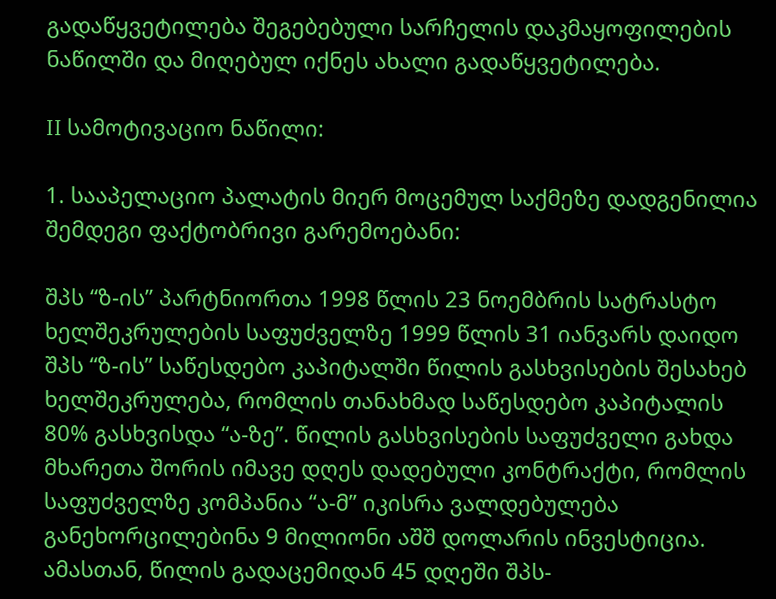გადაწყვეტილება შეგებებული სარჩელის დაკმაყოფილების ნაწილში და მიღებულ იქნეს ახალი გადაწყვეტილება.

II სამოტივაციო ნაწილი:

1. სააპელაციო პალატის მიერ მოცემულ საქმეზე დადგენილია შემდეგი ფაქტობრივი გარემოებანი:

შპს “ზ-ის” პარტნიორთა 1998 წლის 23 ნოემბრის სატრასტო ხელშეკრულების საფუძველზე 1999 წლის 31 იანვარს დაიდო შპს “ზ-ის” საწესდებო კაპიტალში წილის გასხვისების შესახებ ხელშეკრულება, რომლის თანახმად საწესდებო კაპიტალის 80% გასხვისდა “ა-ზე”. წილის გასხვისების საფუძველი გახდა მხარეთა შორის იმავე დღეს დადებული კონტრაქტი, რომლის საფუძველზე კომპანია “ა-მ” იკისრა ვალდებულება განეხორცილებინა 9 მილიონი აშშ დოლარის ინვესტიცია. ამასთან, წილის გადაცემიდან 45 დღეში შპს-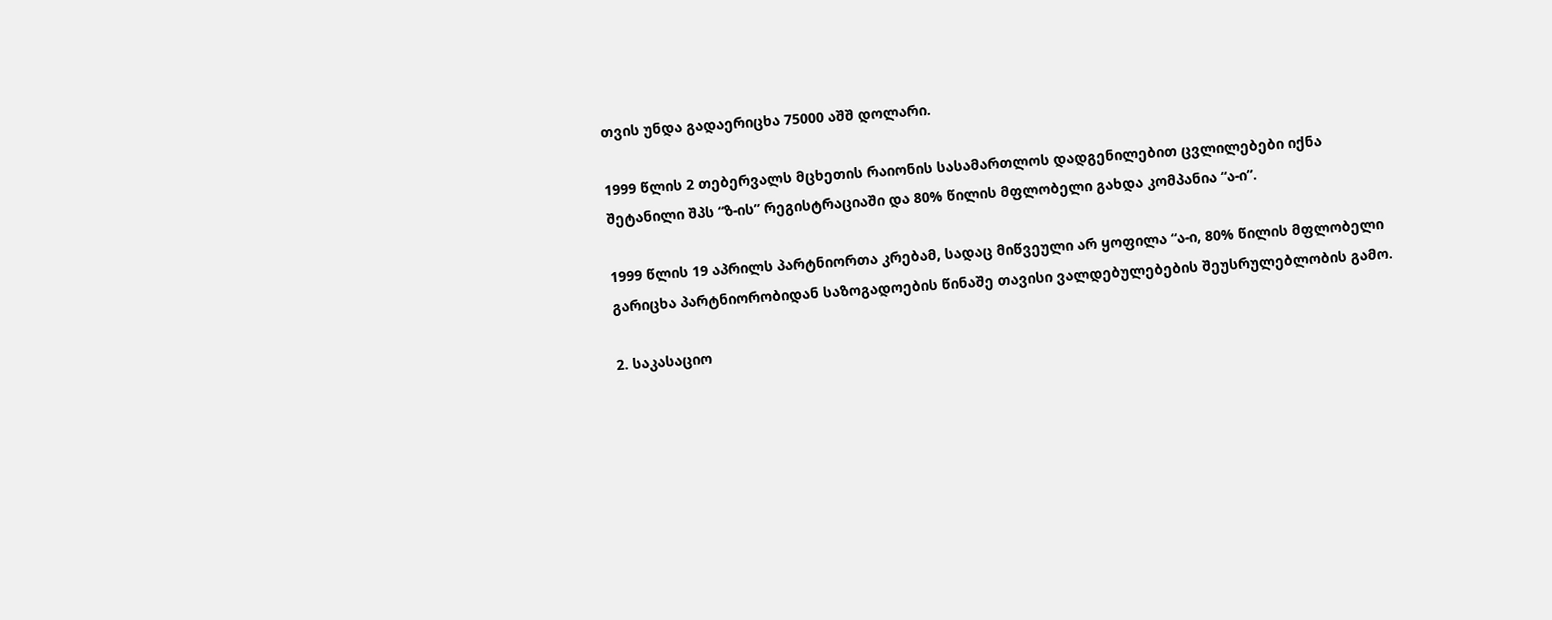თვის უნდა გადაერიცხა 75000 აშშ დოლარი.

1999 წლის 2 თებერვალს მცხეთის რაიონის სასამართლოს დადგენილებით ცვლილებები იქნა შეტანილი შპს “ზ-ის” რეგისტრაციაში და 80% წილის მფლობელი გახდა კომპანია “ა-ი”.

1999 წლის 19 აპრილს პარტნიორთა კრებამ, სადაც მიწვეული არ ყოფილა “ა-ი, 80% წილის მფლობელი გარიცხა პარტნიორობიდან საზოგადოების წინაშე თავისი ვალდებულებების შეუსრულებლობის გამო.

2. საკასაციო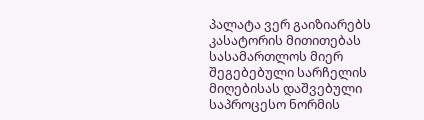პალატა ვერ გაიზიარებს კასატორის მითითებას სასამართლოს მიერ შეგებებული სარჩელის მიღებისას დაშვებული საპროცესო ნორმის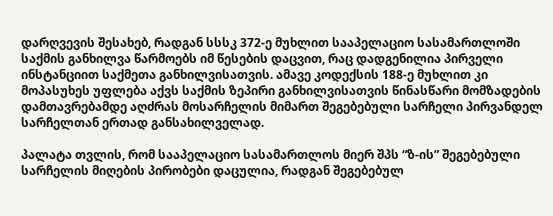დარღვევის შესახებ, რადგან სსსკ 372-ე მუხლით სააპელაციო სასამართლოში საქმის განხილვა წარმოებს იმ წესების დაცვით, რაც დადგენილია პირველი ინსტანციით საქმეთა განხილვისათვის. ამავე კოდექსის 188-ე მუხლით კი მოპასუხეს უფლება აქვს საქმის ზეპირი განხილვისათვის წინასწარი მომზადების დამთავრებამდე აღძრას მოსარჩელის მიმართ შეგებებული სარჩელი პირვანდელ სარჩელთან ერთად განსახილველად.

პალატა თვლის, რომ სააპელაციო სასამართლოს მიერ შპს “ზ-ის” შეგებებული სარჩელის მიღების პირობები დაცულია, რადგან შეგებებულ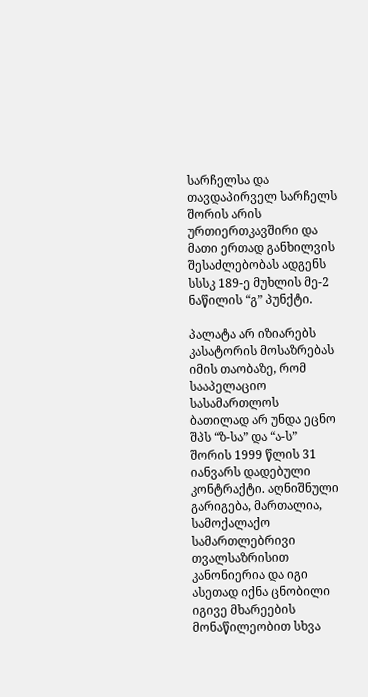სარჩელსა და თავდაპირველ სარჩელს შორის არის ურთიერთკავშირი და მათი ერთად განხილვის შესაძლებობას ადგენს სსსკ 189-ე მუხლის მე-2 ნაწილის “გ” პუნქტი.

პალატა არ იზიარებს კასატორის მოსაზრებას იმის თაობაზე, რომ სააპელაციო სასამართლოს ბათილად არ უნდა ეცნო შპს “ზ-სა” და “ა-ს” შორის 1999 წლის 31 იანვარს დადებული კონტრაქტი. აღნიშნული გარიგება, მართალია, სამოქალაქო სამართლებრივი თვალსაზრისით კანონიერია და იგი ასეთად იქნა ცნობილი იგივე მხარეების მონაწილეობით სხვა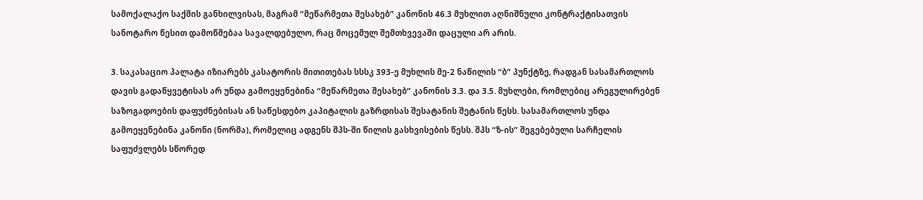სამოქალაქო საქმის განხილვისას, მაგრამ “მეწარმეთა შესახებ” კანონის 46.3 მუხლით აღნიშნული კონტრაქტისათვის სანოტარო წესით დამოწმებაა სავალდებულო, რაც მოცემულ შემთხვევაში დაცული არ არის.

3. საკასაციო პალატა იზიარებს კასატორის მითითებას სსსკ 393-ე მუხლის მე-2 ნაწილის “ბ” პუნქტზე, რადგან სასამართლოს დავის გადაწყვეტისას არ უნდა გამოეყენებინა “მეწარმეთა შესახებ” კანონის 3.3. და 3.5. მუხლები, რომლებიც არეგულირებენ საზოგადოების დაფუძნებისას ან საწესდებო კაპიტალის გაზრდისას შესატანის შეტანის წესს. სასამართლოს უნდა გამოეყენებინა კანონი (ნორმა), რომელიც ადგენს შპს-ში წილის გასხვისების წესს. შპს “ზ-ის” შეგებებული სარჩელის საფუძვლებს სწორედ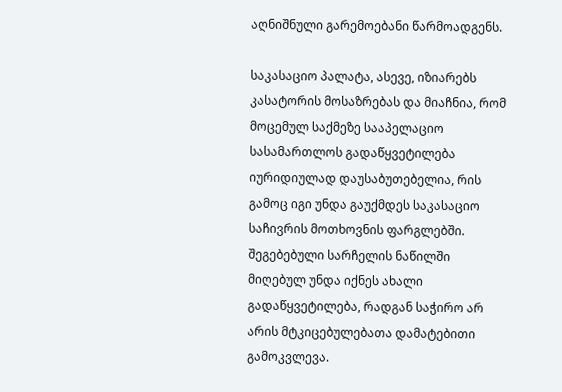აღნიშნული გარემოებანი წარმოადგენს.

საკასაციო პალატა, ასევე, იზიარებს კასატორის მოსაზრებას და მიაჩნია, რომ მოცემულ საქმეზე სააპელაციო სასამართლოს გადაწყვეტილება იურიდიულად დაუსაბუთებელია, რის გამოც იგი უნდა გაუქმდეს საკასაციო საჩივრის მოთხოვნის ფარგლებში. შეგებებული სარჩელის ნაწილში მიღებულ უნდა იქნეს ახალი გადაწყვეტილება, რადგან საჭირო არ არის მტკიცებულებათა დამატებითი გამოკვლევა.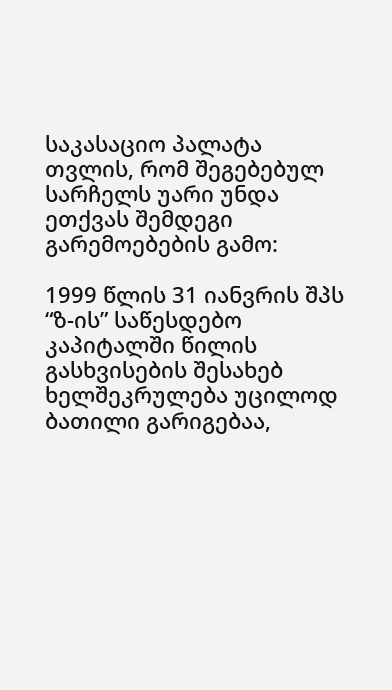საკასაციო პალატა თვლის, რომ შეგებებულ სარჩელს უარი უნდა ეთქვას შემდეგი გარემოებების გამო:

1999 წლის 31 იანვრის შპს “ზ-ის” საწესდებო კაპიტალში წილის გასხვისების შესახებ ხელშეკრულება უცილოდ ბათილი გარიგებაა,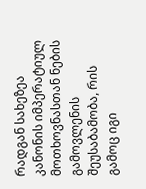რადგან სახეზეა კანონის იმპერატიულ მოთხოვნასთან ნების გამოვლენის შეუსაბამობა, რის გამოც იგი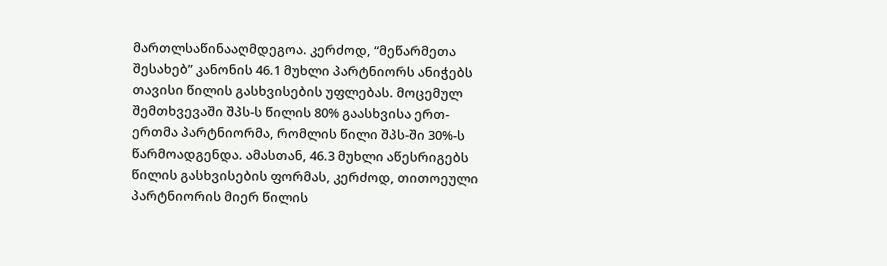მართლსაწინააღმდეგოა. კერძოდ, “მეწარმეთა შესახებ” კანონის 46.1 მუხლი პარტნიორს ანიჭებს თავისი წილის გასხვისების უფლებას. მოცემულ შემთხვევაში შპს-ს წილის 80% გაასხვისა ერთ-ერთმა პარტნიორმა, რომლის წილი შპს-ში 30%-ს წარმოადგენდა. ამასთან, 46.3 მუხლი აწესრიგებს წილის გასხვისების ფორმას, კერძოდ, თითოეული პარტნიორის მიერ წილის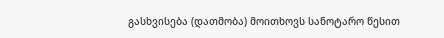გასხვისება (დათმობა) მოითხოვს სანოტარო წესით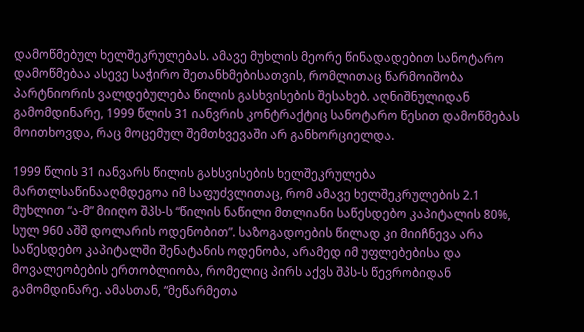დამოწმებულ ხელშეკრულებას. ამავე მუხლის მეორე წინადადებით სანოტარო დამოწმებაა ასევე საჭირო შეთანხმებისათვის, რომლითაც წარმოიშობა პარტნიორის ვალდებულება წილის გასხვისების შესახებ. აღნიშნულიდან გამომდინარე, 1999 წლის 31 იანვრის კონტრაქტიც სანოტარო წესით დამოწმებას მოითხოვდა, რაც მოცემულ შემთხვევაში არ განხორციელდა.

1999 წლის 31 იანვარს წილის გახსვისების ხელშეკრულება მართლსაწინააღმდეგოა იმ საფუძვლითაც, რომ ამავე ხელშეკრულების 2.1 მუხლით “ა-მ” მიიღო შპს-ს “წილის ნაწილი მთლიანი საწესდებო კაპიტალის 80%, სულ 960 აშშ დოლარის ოდენობით”. საზოგადოების წილად კი მიიჩნევა არა საწესდებო კაპიტალში შენატანის ოდენობა, არამედ იმ უფლებებისა და მოვალეობების ერთობლიობა, რომელიც პირს აქვს შპს-ს წევრობიდან გამომდინარე. ამასთან, “მეწარმეთა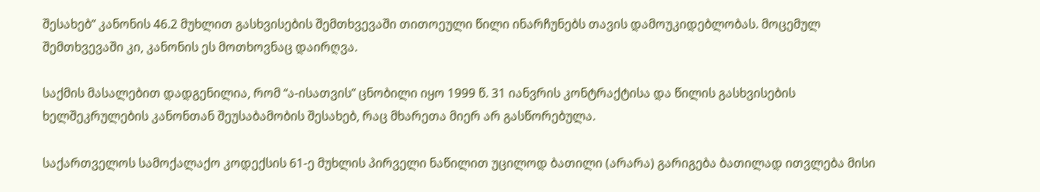შესახებ” კანონის 46.2 მუხლით გასხვისების შემთხვევაში თითოეული წილი ინარჩუნებს თავის დამოუკიდებლობას. მოცემულ შემთხვევაში კი, კანონის ეს მოთხოვნაც დაირღვა.

საქმის მასალებით დადგენილია, რომ “ა-ისათვის” ცნობილი იყო 1999 წ. 31 იანვრის კონტრაქტისა და წილის გასხვისების ხელშეკრულების კანონთან შეუსაბამობის შესახებ, რაც მხარეთა მიერ არ გასწორებულა.

საქართველოს სამოქალაქო კოდექსის 61-ე მუხლის პირველი ნაწილით უცილოდ ბათილი (არარა) გარიგება ბათილად ითვლება მისი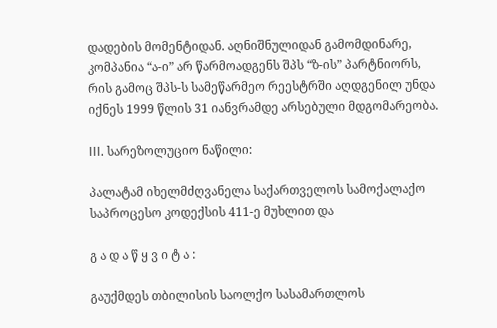დადების მომენტიდან. აღნიშნულიდან გამომდინარე, კომპანია “ა-ი” არ წარმოადგენს შპს “ზ-ის” პარტნიორს, რის გამოც შპს-ს სამეწარმეო რეესტრში აღდგენილ უნდა იქნეს 1999 წლის 31 იანვრამდე არსებული მდგომარეობა.

III. სარეზოლუციო ნაწილი:

პალატამ იხელმძღვანელა საქართველოს სამოქალაქო საპროცესო კოდექსის 411-ე მუხლით და

გ ა დ ა წ ყ ვ ი ტ ა :

გაუქმდეს თბილისის საოლქო სასამართლოს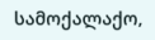სამოქალაქო,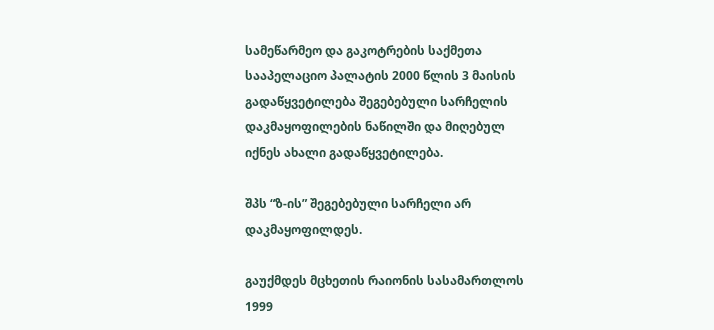სამეწარმეო და გაკოტრების საქმეთა სააპელაციო პალატის 2000 წლის 3 მაისის გადაწყვეტილება შეგებებული სარჩელის დაკმაყოფილების ნაწილში და მიღებულ იქნეს ახალი გადაწყვეტილება.

შპს “ზ-ის” შეგებებული სარჩელი არ დაკმაყოფილდეს.

გაუქმდეს მცხეთის რაიონის სასამართლოს 1999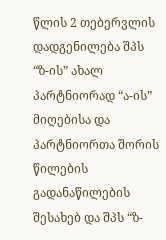წლის 2 თებერვლის დადგენილება შპს “ზ-ის” ახალ პარტნიორად “ა-ის” მიღებისა და პარტნიორთა შორის წილების გადანაწილების შესახებ და შპს “ზ-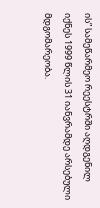ის” სამეწარმეო რეესტრში აღდგენილ იქნეს 1999 წლის 31 იანვრამდე არსებული მდგომარეობა.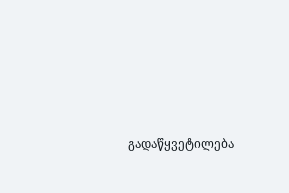გადაწყვეტილება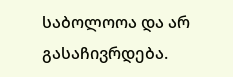საბოლოოა და არ გასაჩივრდება.